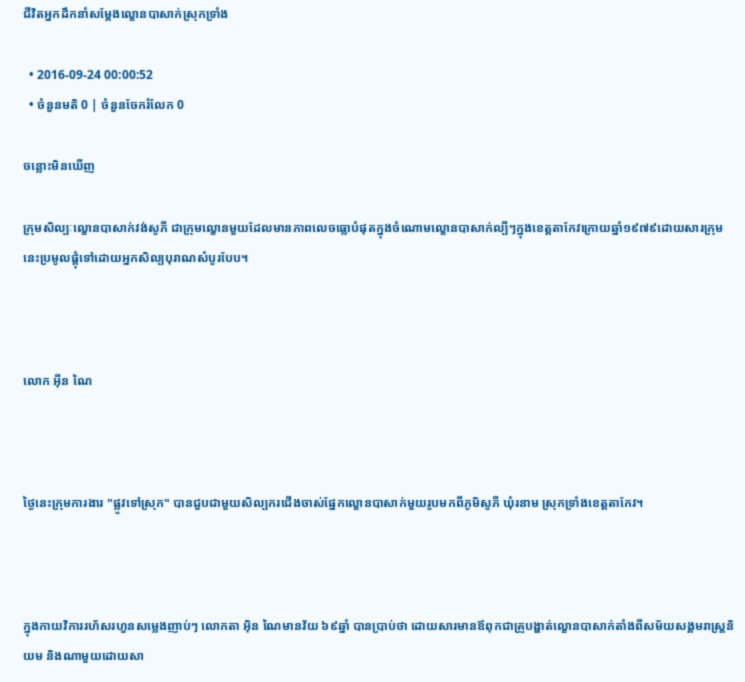ជីវិតអ្នកដឹកនាំសម្តែងល្ខោនបាសាក់ស្រុកទ្រាំង

  • 2016-09-24 00:00:52
  • ចំនួនមតិ 0 | ចំនួនចែករំលែក 0

ចន្លោះមិនឃើញ

ក្រុមសិល្បៈល្ខោនបាសាក់វង់សូភី ជាក្រុមល្ខោនមួយដែលមានភាពលេចធ្លោបំផុតក្នុងចំណោមល្ខោនបាសាក់ល្បីៗក្នុងខេត្តតាកែវក្រោយឆ្នាំ១៩៧៩ដោយសារក្រុមនេះប្រមូលផ្តុំទៅដោយអ្នកសិល្បបុរាណសំបូរបែប។



លោក អ៊ីន ណៃ



ថ្ងៃនេះក្រុមការងារ "ផ្លូវទៅស្រុក" បានជួបជាមួយសិល្បករជើងចាស់ផ្នែកល្ខោនបាសាក់មួយរូបមកពីភូមិសូភី ឃុំរនាម ស្រុកទ្រាំងខេត្តតាកែវ។



ក្នុងកាយវិការរហ័សរហួនសម្លេងញាប់ៗ លោកតា អ៊ិន ណៃមានវ័យ ៦៩ឆ្នាំ បានប្រាប់ថា ដោយសារមានឪពុកជាគ្រូបង្ហាត់ល្ខោនបាសាក់តាំងពីសម័យសង្គមរាស្ត្រនិយម និងណាមួយដោយសា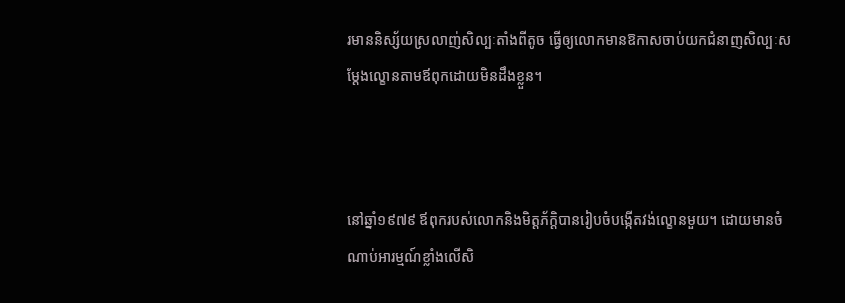រមាននិស្ស័យស្រលាញ់សិល្បៈតាំងពីតូច ធ្វើឲ្យលោកមានឱកាសចាប់យកជំនាញសិល្បៈសម្តែងល្ខោនតាមឪពុកដោយមិនដឹងខ្លួន។



នៅឆ្នាំ១៩៧៩ ឪពុករបស់លោកនិងមិត្តភ័ក្ដិបានរៀបចំបង្កើតវង់ល្ខោនមួយ។ ដោយមានចំណាប់អារម្មណ៍ខ្លាំងលើសិ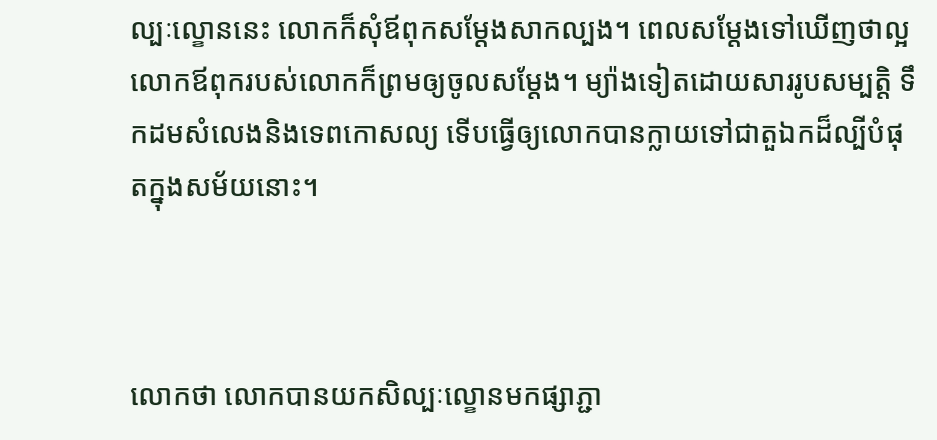ល្បៈល្ខោននេះ លោកក៏សុំឪពុកសម្តែងសាកល្បង។ ពេលសម្តែងទៅឃើញថាល្អ លោកឪពុករបស់លោកក៏ព្រមឲ្យចូលសម្តែង។ ម្យ៉ាងទៀតដោយសាររូបសម្បត្តិ ទឹកដមសំលេងនិងទេពកោសល្យ ទើបធ្វើឲ្យលោកបានក្លាយទៅជាតួឯកដ៏ល្បីបំផុតក្នុងសម័យនោះ។



លោកថា លោកបានយកសិល្បៈល្ខោនមកផ្សាភ្ជា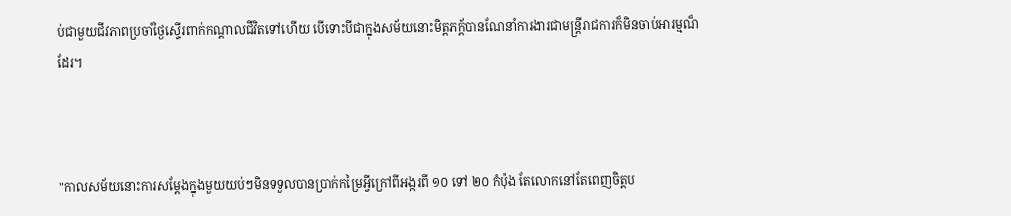ប់ជាមួយជីវភាពប្រចាំថ្ងៃស្ទើរពាក់កណ្តាលជីវិតទៅហើយ បើទោះបីជាក្នុងសម័យនោះមិត្តភក្ត័បានណែនាំការងារជាមន្ត្រីរាជការក៏មិនចាប់អារម្មណ៏ដែរ។



"កាលសម័យនោះការសម្តែងក្នុងមួយយប់ៗមិនទទួលបានប្រាក់កម្រៃអ្វីក្រៅពីអង្ករពី ១០ ទៅ ២០ កំប៉ុង តែលោកនៅតែពេញចិត្តប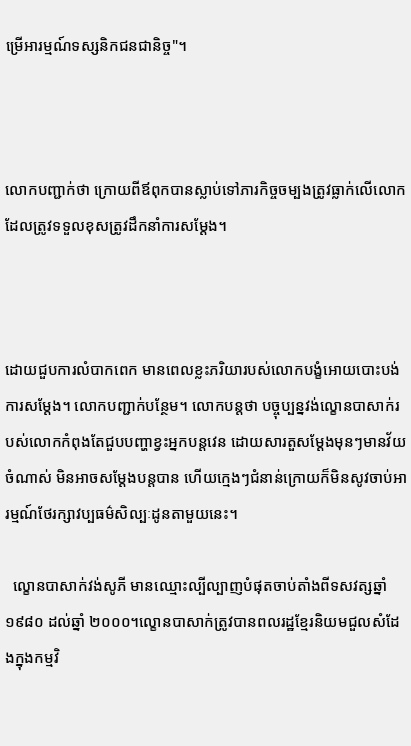ម្រើអារម្មណ៍ទស្សនិកជនជានិច្ច"។



លោកបញ្ជាក់ថា ក្រោយពីឪពុកបានស្លាប់ទៅភារកិច្ចចម្បងត្រូវធ្លាក់លើលោក ដែលត្រូវទទួលខុសត្រូវដឹកនាំការសម្ដែង។



ដោយជួបការលំបាកពេក មានពេលខ្លះភរិយារបស់លោកបង្ខំអោយបោះបង់ការសម្តែង។ លោកបញ្ជាក់បន្ថែម។ លោកបន្តថា បច្ចុប្បន្នវង់ល្ខោនបាសាក់របស់លោកកំពុងតែជួបបញ្ហាខ្វះអ្នកបន្តវេន ដោយសារតួសម្តែងមុនៗមានវ័យចំណាស់ មិនអាចសម្តែងបន្តបាន ហើយក្មេងៗជំនាន់ក្រោយក៏មិនសូវចាប់អារម្មណ៍ថែរក្សាវប្បធម៌សិល្បៈដូនតាមួយនេះ។

  ល្ខោនបាសាក់វង់សូភី មានឈ្មោះល្បីល្បាញបំផុតចាប់តាំងពីទសវត្សឆ្នាំ ១៩៨០ ដល់ឆ្នាំ ២០០០។ល្ខោនបាសាក់ត្រូវបានពលរដ្ឋខ្មែរនិយមជួលសំដែងក្នុងកម្មវិ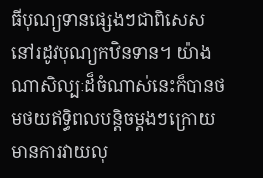ធីបុណ្យទានផ្សេងៗជាពិសេសនៅរដូវបុណ្យកឋិនទាន។ យ៉ាងណាសិល្បៈដ៏ចំណាស់នេះក៏បានថមថយឥទ្ធិពលបន្តិចម្តងៗក្រោយមានការវាយលុ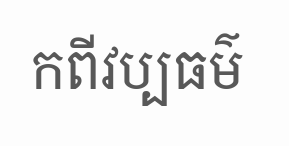កពីវប្បធម៌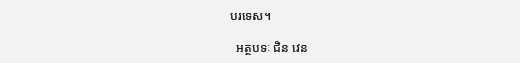បរទេស។

  អត្ថបទៈ ជិន វេន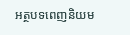អត្ថបទពេញនិយម